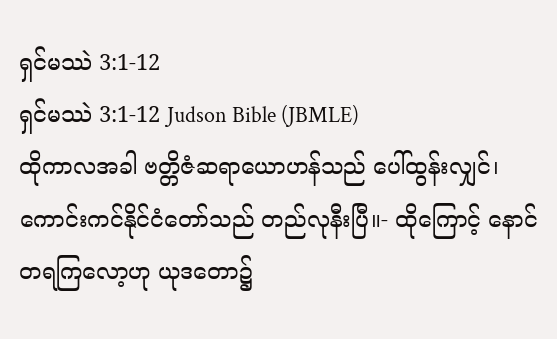ရှင်မဿဲ 3:1-12
ရှင်မဿဲ 3:1-12 Judson Bible (JBMLE)
ထိုကာလအခါ ဗတ္တိဇံဆရာယောဟန်သည် ပေါ်ထွန်းလျှင်၊ ကောင်းကင်နိုင်ငံတော်သည် တည်လုနီးပြီ။- ထိုကြောင့် နောင်တရကြလော့ဟု ယုဒတော၌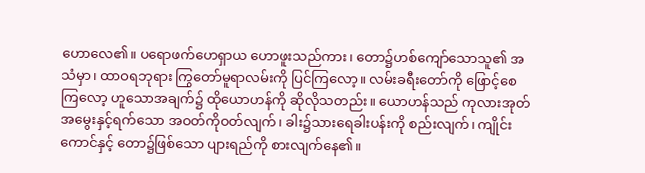ဟောလေ၏။ ပရောဖက်ဟေရှာယ ဟောဖူးသည်ကား၊ တော၌ဟစ်ကျော်သောသူ၏ အသံမှာ၊ ထာဝရဘုရား ကြွတော်မူရာလမ်းကို ပြင်ကြလော့။ လမ်းခရီးတော်ကို ဖြောင့်စေကြလော့ ဟူသောအချက်၌ ထိုယောဟန်ကို ဆိုလိုသတည်း။ ယောဟန်သည် ကုလားအုတ်အမွေးနှင့်ရက်သော အဝတ်ကိုဝတ်လျက်၊ ခါး၌သားရေခါးပန်းကို စည်းလျက်၊ ကျိုင်းကောင်နှင့် တော၌ဖြစ်သော ပျားရည်ကို စားလျက်နေ၏။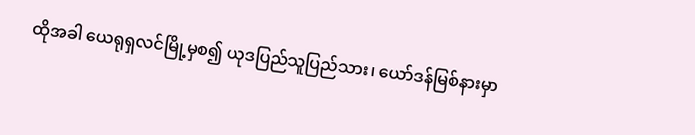ထိုအခါ ယေရုရှလင်မြို့မှစ၍ ယုဒပြည်သူပြည်သား၊ ယော်ဒန်မြစ်နားမှာ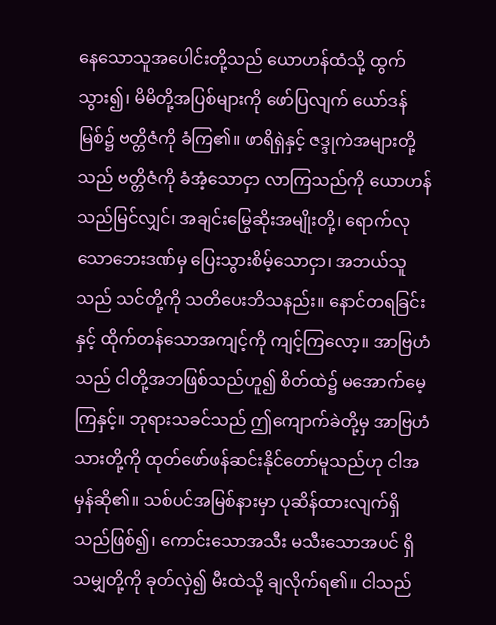နေသောသူအပေါင်းတို့သည် ယောဟန်ထံသို့ ထွက်သွား၍၊ မိမိတို့အပြစ်များကို ဖော်ပြလျက် ယော်ဒန်မြစ်၌ ဗတ္တိဇံကို ခံကြ၏။ ဖာရိရှဲနှင့် ဇဒ္ဒုကဲအများတို့သည် ဗတ္တိဇံကို ခံအံ့သောငှာ လာကြသည်ကို ယောဟန်သည်မြင်လျှင်၊ အချင်းမြွေဆိုးအမျိုးတို့၊ ရောက်လုသောဘေးဒဏ်မှ ပြေးသွားစိမ့်သောငှာ၊ အဘယ်သူသည် သင်တို့ကို သတိပေးဘိသနည်း။ နောင်တရခြင်းနှင့် ထိုက်တန်သောအကျင့်ကို ကျင့်ကြလော့။ အာဗြဟံသည် ငါတို့အဘဖြစ်သည်ဟူ၍ စိတ်ထဲ၌ မအောက်မေ့ကြနှင့်။ ဘုရားသခင်သည် ဤကျောက်ခဲတို့မှ အာဗြဟံသားတို့ကို ထုတ်ဖော်ဖန်ဆင်းနိုင်တော်မူသည်ဟု ငါအမှန်ဆို၏။ သစ်ပင်အမြစ်နားမှာ ပုဆိန်ထားလျက်ရှိသည်ဖြစ်၍၊ ကောင်းသောအသီး မသီးသောအပင် ရှိသမျှတို့ကို ခုတ်လှဲ၍ မီးထဲသို့ ချလိုက်ရ၏။ ငါသည်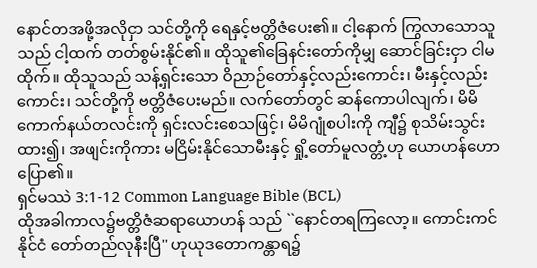နောင်တအဖို့အလိုငှာ သင်တို့ကို ရေနှင့်ဗတ္တိဇံပေး၏။ ငါ့နောက် ကြွလာသောသူသည် ငါ့ထက် တတ်စွမ်းနိုင်၏။ ထိုသူ၏ခြေနင်းတော်ကိုမျှ ဆောင်ခြင်းငှာ ငါမထိုက်။ ထိုသူသည် သန့်ရှင်းသော ဝိညာဉ်တော်နှင့်လည်းကောင်း၊ မီးနှင့်လည်းကောင်း၊ သင်တို့ကို ဗတ္တိဇံပေးမည်။ လက်တော်တွင် ဆန်ကောပါလျက်၊ မိမိကောက်နယ်တလင်းကို ရှင်းလင်းစေသဖြင့်၊ မိမိဂျုံစပါးကို ကျီ၌ စုသိမ်းသွင်းထား၍၊ အဖျင်းကိုကား မငြိမ်းနိုင်သောမီးနှင့် ရှို့တော်မူလတ္တံ့ဟု ယောဟန်ဟောပြော၏။
ရှင်မဿဲ 3:1-12 Common Language Bible (BCL)
ထိုအခါကာလ၌ဗတ္တိဇံဆရာယောဟန် သည် ``နောင်တရကြလော့။ ကောင်းကင်နိုင်ငံ တော်တည်လုနီးပြီ'' ဟုယုဒတောကန္တာရ၌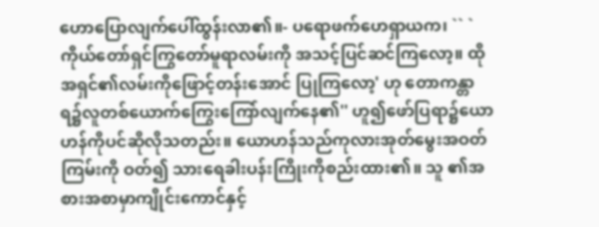ဟောပြောလျက်ပေါ်ထွန်းလာ၏။- ပရောဖက်ဟေရှာယက၊ `` `ကိုယ်တော်ရှင်ကြွတော်မူရာလမ်းကို အသင့်ပြင်ဆင်ကြလော့။ ထိုအရှင်၏လမ်းကိုဖြောင့်တန်းအောင် ပြုကြလော့' ဟု တောကန္တာရ၌လူတစ်ယောက်ကြွေးကြော်လျက်နေ၏'' ဟူ၍ဖော်ပြရာ၌ယောဟန်ကိုပင်ဆိုလိုသတည်း။ ယောဟန်သည်ကုလားအုတ်မွေးအဝတ်ကြမ်းကို ဝတ်၍ သားရေခါးပန်းကြိုးကိုစည်းထား၏။ သူ ၏အစားအစာမှာကျိုင်းကောင်နှင့်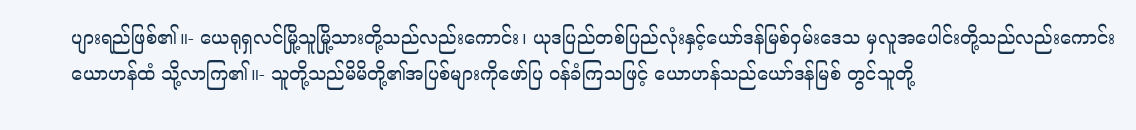ပျားရည်ဖြစ်၏။- ယေရုရှလင်မြို့သူမြို့သားတို့သည်လည်းကောင်း၊ ယုဒပြည်တစ်ပြည်လုံးနှင့်ယော်ဒန်မြစ်ဝှမ်းဒေသ မှလူအပေါင်းတို့သည်လည်းကောင်းယောဟန်ထံ သို့လာကြ၏။- သူတို့သည်မိမိတို့၏အပြစ်များကိုဖော်ပြ ဝန်ခံကြသဖြင့် ယောဟန်သည်ယော်ဒန်မြစ် တွင်သူတို့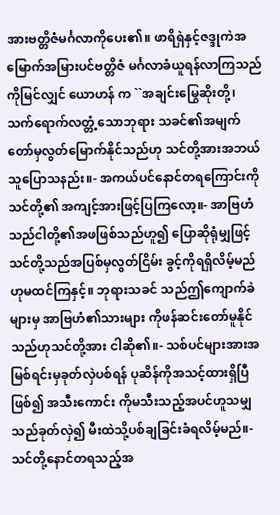အားဗတ္တိဇံမင်္ဂလာကိုပေး၏။ ဖာရိရှဲနှင့်ဇဒ္ဒုကဲအမြောက်အမြားပင်ဗတ္တိဇံ မင်္ဂလာခံယူရန်လာကြသည်ကိုမြင်လျှင် ယောဟန် က ``အချင်းမြွေဆိုးတို့၊ သက်ရောက်လတ္တံ့သောဘုရား သခင်၏အမျက်တော်မှလွတ်မြောက်နိုင်သည်ဟု သင်တို့အားအဘယ်သူပြောသနည်း။- အကယ်ပင်နောင်တရကြောင်းကိုသင်တို့၏ အကျင့်အားဖြင့်ပြကြလော့။- အာဗြဟံသည်ငါတို့၏အဖဖြစ်သည်ဟူ၍ ပြောဆိုရုံမျှဖြင့် သင်တို့သည်အပြစ်မှလွတ်ငြိမ်း ခွင့်ကိုရရှိလိမ့်မည်ဟုမထင်ကြနှင့်။ ဘုရားသခင် သည်ဤကျောက်ခဲများမှ အာဗြဟံ၏သားများ ကိုဖန်ဆင်းတော်မူနိုင်သည်ဟုသင်တို့အား ငါဆို၏။- သစ်ပင်များအားအမြစ်ရင်းမှခုတ်လှဲပစ်ရန် ပုဆိန်ကိုအသင့်ထားရှိပြီဖြစ်၍ အသီးကောင်း ကိုမသီးသည့်အပင်ဟူသမျှသည်ခုတ်လှဲ၍ မီးထဲသို့ပစ်ချခြင်းခံရလိမ့်မည်။- သင်တို့နောင်တရသည့်အ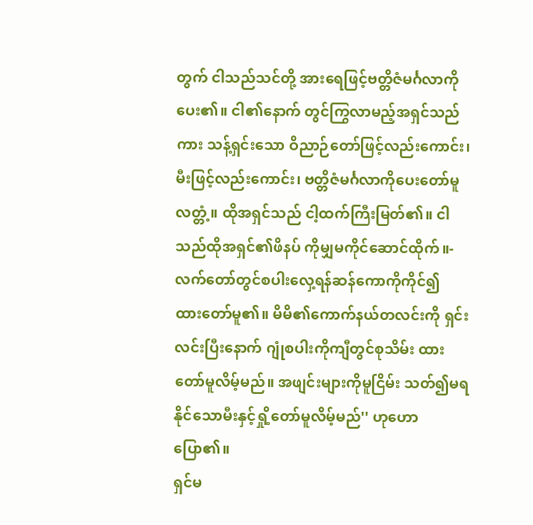တွက် ငါသည်သင်တို့ အားရေဖြင့်ဗတ္တိဇံမင်္ဂလာကိုပေး၏။ ငါ၏နောက် တွင်ကြွလာမည့်အရှင်သည်ကား သန့်ရှင်းသော ဝိညာဉ်တော်ဖြင့်လည်းကောင်း၊ မီးဖြင့်လည်းကောင်း၊ ဗတ္တိဇံမင်္ဂလာကိုပေးတော်မူလတ္တံ့။ ထိုအရှင်သည် ငါ့ထက်ကြီးမြတ်၏။ ငါသည်ထိုအရှင်၏ဖိနပ် ကိုမျှမကိုင်ဆောင်ထိုက်။- လက်တော်တွင်စပါးလှေ့ရန်ဆန်ကောကိုကိုင်၍ ထားတော်မူ၏။ မိမိ၏ကောက်နယ်တလင်းကို ရှင်းလင်းပြီးနောက် ဂျုံစပါးကိုကျီတွင်စုသိမ်း ထားတော်မူလိမ့်မည်။ အဖျင်းများကိုမူငြိမ်း သတ်၍မရနိုင်သောမီးနှင့်ရှို့တော်မူလိမ့်မည်'' ဟုဟောပြော၏။
ရှင်မ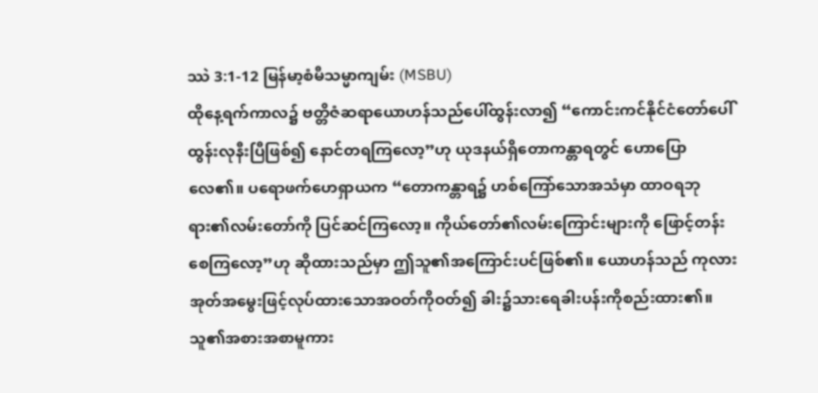ဿဲ 3:1-12 မြန်မာ့စံမီသမ္မာကျမ်း (MSBU)
ထိုနေ့ရက်ကာလ၌ ဗတ္တိဇံဆရာယောဟန်သည်ပေါ်ထွန်းလာ၍ “ကောင်းကင်နိုင်ငံတော်ပေါ်ထွန်းလုနီးပြီဖြစ်၍ နောင်တရကြလော့”ဟု ယုဒနယ်ရှိတောကန္တာရတွင် ဟောပြောလေ၏။ ပရောဖက်ဟေရှာယက “တောကန္တာရ၌ ဟစ်ကြော်သောအသံမှာ ထာဝရဘုရား၏လမ်းတော်ကို ပြင်ဆင်ကြလော့။ ကိုယ်တော်၏လမ်းကြောင်းများကို ဖြောင့်တန်းစေကြလော့”ဟု ဆိုထားသည်မှာ ဤသူ၏အကြောင်းပင်ဖြစ်၏။ ယောဟန်သည် ကုလားအုတ်အမွေးဖြင့်လုပ်ထားသောအဝတ်ကိုဝတ်၍ ခါး၌သားရေခါးပန်းကိုစည်းထား၏။ သူ၏အစားအစာမူကား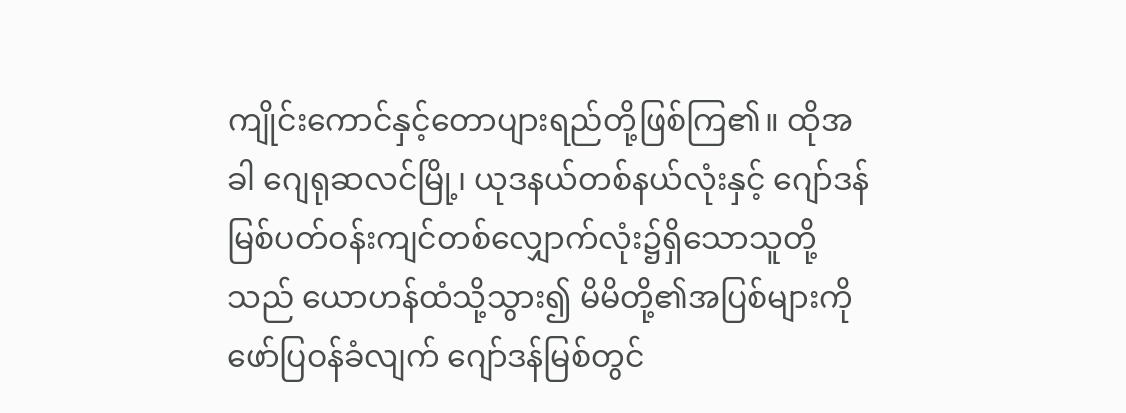ကျိုင်းကောင်နှင့်တောပျားရည်တို့ဖြစ်ကြ၏။ ထိုအခါ ဂျေရုဆလင်မြို့၊ ယုဒနယ်တစ်နယ်လုံးနှင့် ဂျော်ဒန်မြစ်ပတ်ဝန်းကျင်တစ်လျှောက်လုံး၌ရှိသောသူတို့သည် ယောဟန်ထံသို့သွား၍ မိမိတို့၏အပြစ်များကိုဖော်ပြဝန်ခံလျက် ဂျော်ဒန်မြစ်တွင်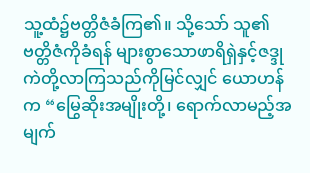သူ့ထံ၌ဗတ္တိဇံခံကြ၏။ သို့သော် သူ၏ဗတ္တိဇံကိုခံရန် များစွာသောဖာရိရှဲနှင့်ဇဒ္ဒုကဲတို့လာကြသည်ကိုမြင်လျှင် ယောဟန်က “မြွေဆိုးအမျိုးတို့၊ ရောက်လာမည့်အမျက်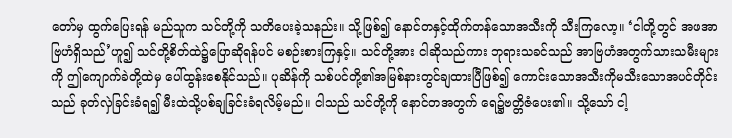တော်မှ ထွက်ပြေးရန် မည်သူက သင်တို့ကို သတိပေးခဲ့သနည်း။ သို့ဖြစ်၍ နောင်တနှင့်ထိုက်တန်သောအသီးကို သီးကြလော့။ ‘ငါတို့တွင် အဖအာဗြဟံရှိသည်’ဟူ၍ သင်တို့စိတ်ထဲ၌ပြောဆိုရန်ပင် မစဉ်းစားကြနှင့်။ သင်တို့အား ငါဆိုသည်ကား ဘုရားသခင်သည် အာဗြဟံအတွက်သားသမီးများကို ဤကျောက်ခဲတို့ထဲမှ ပေါ်ထွန်းစေနိုင်သည်။ ပုဆိန်ကို သစ်ပင်တို့၏အမြစ်နားတွင်ချထားပြီဖြစ်၍ ကောင်းသောအသီးကိုမသီးသောအပင်တိုင်းသည် ခုတ်လှဲခြင်းခံရ၍ မီးထဲသို့ပစ်ချခြင်းခံရလိမ့်မည်။ ငါသည် သင်တို့ကို နောင်တအတွက် ရေ၌ဗတ္တိဇံပေး၏။ သို့သော် ငါ့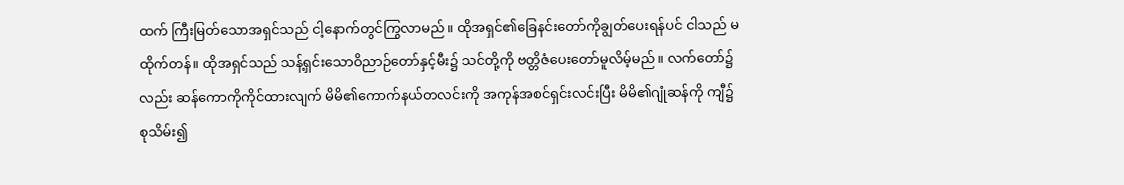ထက် ကြီးမြတ်သောအရှင်သည် ငါ့နောက်တွင်ကြွလာမည်။ ထိုအရှင်၏ခြေနင်းတော်ကိုချွတ်ပေးရန်ပင် ငါသည် မထိုက်တန်။ ထိုအရှင်သည် သန့်ရှင်းသောဝိညာဉ်တော်နှင့်မီး၌ သင်တို့ကို ဗတ္တိဇံပေးတော်မူလိမ့်မည်။ လက်တော်၌လည်း ဆန်ကောကိုကိုင်ထားလျက် မိမိ၏ကောက်နယ်တလင်းကို အကုန်အစင်ရှင်းလင်းပြီး မိမိ၏ဂျုံဆန်ကို ကျီ၌စုသိမ်း၍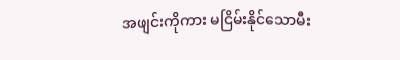အဖျင်းကိုကား မငြိမ်းနိုင်သောမီး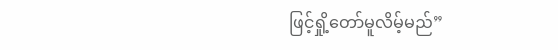ဖြင့်ရှို့တော်မူလိမ့်မည်”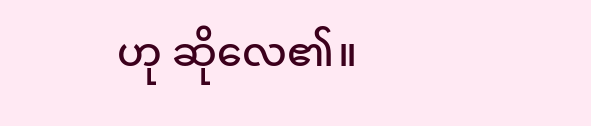ဟု ဆိုလေ၏။